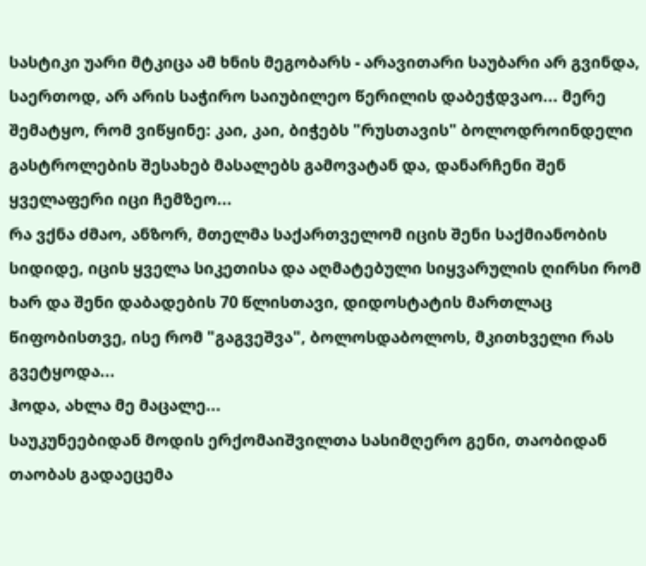სასტიკი უარი მტკიცა ამ ხნის მეგობარს - არავითარი საუბარი არ გვინდა, საერთოდ, არ არის საჭირო საიუბილეო წერილის დაბეჭდვაო... მერე შემატყო, რომ ვიწყინე: კაი, კაი, ბიჭებს "რუსთავის" ბოლოდროინდელი გასტროლების შესახებ მასალებს გამოვატან და, დანარჩენი შენ ყველაფერი იცი ჩემზეო...
რა ვქნა ძმაო, ანზორ, მთელმა საქართველომ იცის შენი საქმიანობის სიდიდე, იცის ყველა სიკეთისა და აღმატებული სიყვარულის ღირსი რომ ხარ და შენი დაბადების 70 წლისთავი, დიდოსტატის მართლაც წიფობისთვე, ისე რომ "გაგვეშვა", ბოლოსდაბოლოს, მკითხველი რას გვეტყოდა...
ჰოდა, ახლა მე მაცალე...
საუკუნეებიდან მოდის ერქომაიშვილთა სასიმღერო გენი, თაობიდან თაობას გადაეცემა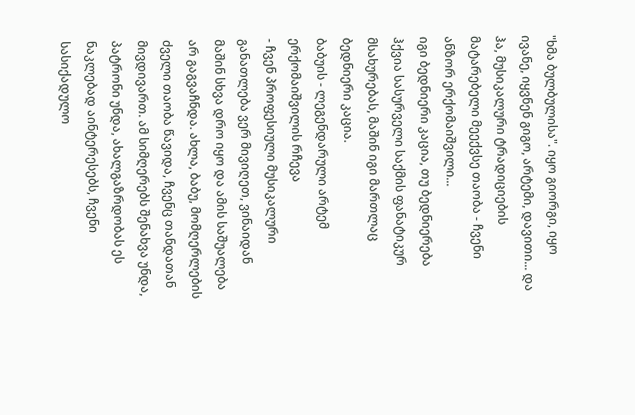"ხმა ბულბულისა". იყო გიორგი, იყო ივანე, იყვნენ გიგო, არტემი, დავითი... და ჰა, მუსიკალური ტრადიციების მატარებელი მეექვსე თაობა - ჩვენი ანზორ ერქომაიშვილი...
იგი ბედნიერი კაცია, თუ ბედნიერება ჰქვია სასურველი საქმის ფანატიკურ მსახურებას, მაშინ იგი მართლაც ბედნიერი კაცია.
ბაბუის - ლეგენდარული არტემ ერქომაიშვილის რჩევა
- ჩვენ პროფესიული მუსიკალური განათლება ვერ მივიღეთ, ვინაიდან მაშინ სხვა დრო იყო და ამის საშუალება არ გაგვაჩნდა. ახლა, ბაბუ, მომღერლების ძველი თაობა წავიდა, ჩვენც თანდათან მივდივართ. ამ სიმღერებს შენახვა უნდა, პატრონი უნდა, ახალგაზრდობას ეს ნაკლებად აინტერესებს, ჩვენი სასიქადულო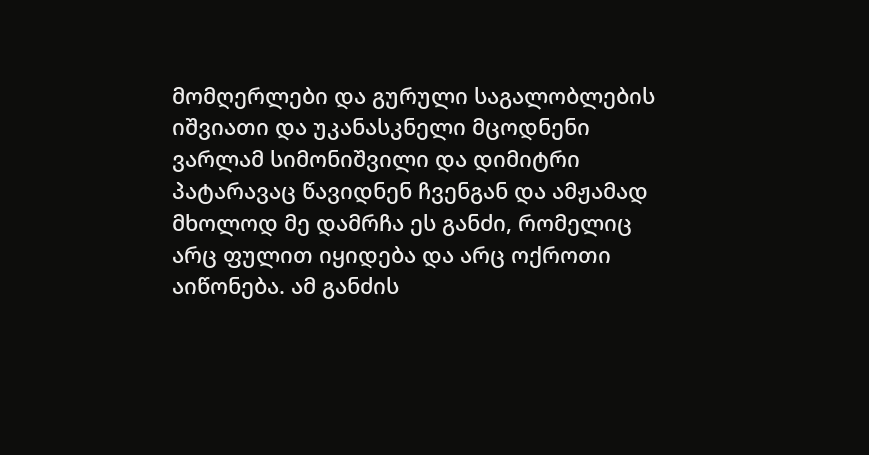მომღერლები და გურული საგალობლების იშვიათი და უკანასკნელი მცოდნენი ვარლამ სიმონიშვილი და დიმიტრი პატარავაც წავიდნენ ჩვენგან და ამჟამად მხოლოდ მე დამრჩა ეს განძი, რომელიც არც ფულით იყიდება და არც ოქროთი აიწონება. ამ განძის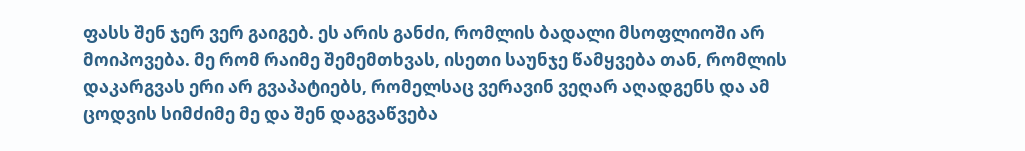ფასს შენ ჯერ ვერ გაიგებ. ეს არის განძი, რომლის ბადალი მსოფლიოში არ მოიპოვება. მე რომ რაიმე შემემთხვას, ისეთი საუნჯე წამყვება თან, რომლის დაკარგვას ერი არ გვაპატიებს, რომელსაც ვერავინ ვეღარ აღადგენს და ამ ცოდვის სიმძიმე მე და შენ დაგვაწვება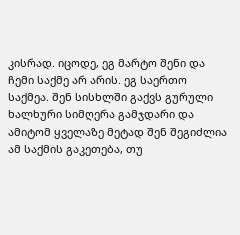კისრად. იცოდე, ეგ მარტო შენი და ჩემი საქმე არ არის. ეგ საერთო საქმეა. შენ სისხლში გაქვს გურული ხალხური სიმღერა გამჯდარი და ამიტომ ყველაზე მეტად შენ შეგიძლია ამ საქმის გაკეთება, თუ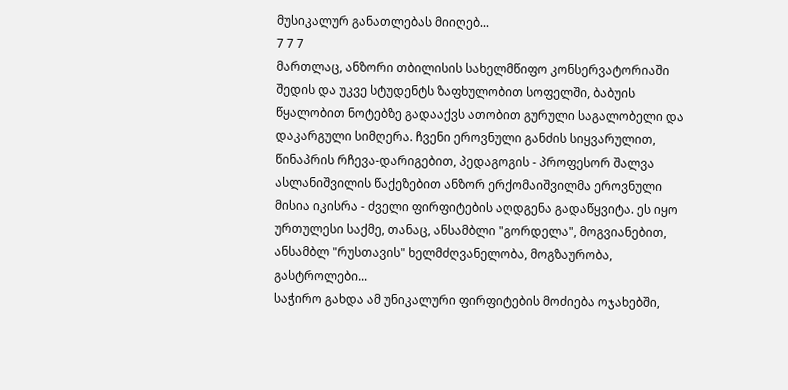მუსიკალურ განათლებას მიიღებ...
7 7 7
მართლაც, ანზორი თბილისის სახელმწიფო კონსერვატორიაში შედის და უკვე სტუდენტს ზაფხულობით სოფელში, ბაბუის წყალობით ნოტებზე გადააქვს ათობით გურული საგალობელი და დაკარგული სიმღერა. ჩვენი ეროვნული განძის სიყვარულით, წინაპრის რჩევა-დარიგებით, პედაგოგის - პროფესორ შალვა ასლანიშვილის წაქეზებით ანზორ ერქომაიშვილმა ეროვნული მისია იკისრა - ძველი ფირფიტების აღდგენა გადაწყვიტა. ეს იყო ურთულესი საქმე, თანაც, ანსამბლი "გორდელა", მოგვიანებით, ანსამბლ "რუსთავის" ხელმძღვანელობა, მოგზაურობა, გასტროლები...
საჭირო გახდა ამ უნიკალური ფირფიტების მოძიება ოჯახებში,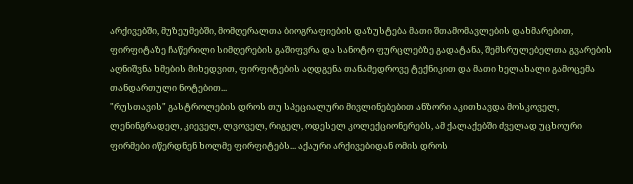არქივებში, მუზეუმებში, მომღერალთა ბიოგრაფიების დაზუსტება მათი შთამომავლების დახმარებით, ფირფიტაზე ჩაწერილი სიმღერების გაშიფვრა და სანოტო ფურცლებზე გადატანა, შემსრულებელთა გვარების აღნიშვნა ხმების მიხედვით, ფირფიტების აღდგენა თანამედროვე ტექნიკით და მათი ხელახალი გამოცემა თანდართული ნოტებით...
"რუსთავის" გასტროლების დროს თუ სპეციალური მივლინებებით ანზორი აკითხავდა მოსკოველ, ლენინგრადელ, კიეველ, ლვოველ, რიგელ, ოდესელ კოლექციონერებს, ამ ქალაქებში ძველად უცხოური ფირმები იწერდნენ ხოლმე ფირფიტებს... აქაური არქივებიდან ომის დროს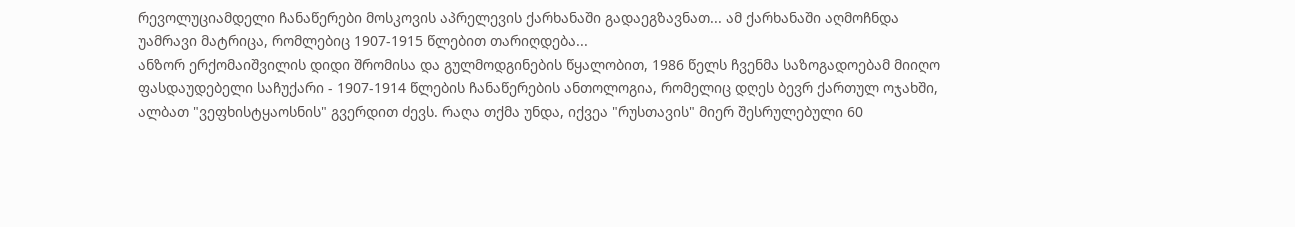რევოლუციამდელი ჩანაწერები მოსკოვის აპრელევის ქარხანაში გადაეგზავნათ... ამ ქარხანაში აღმოჩნდა უამრავი მატრიცა, რომლებიც 1907-1915 წლებით თარიღდება...
ანზორ ერქომაიშვილის დიდი შრომისა და გულმოდგინების წყალობით, 1986 წელს ჩვენმა საზოგადოებამ მიიღო ფასდაუდებელი საჩუქარი - 1907-1914 წლების ჩანაწერების ანთოლოგია, რომელიც დღეს ბევრ ქართულ ოჯახში, ალბათ "ვეფხისტყაოსნის" გვერდით ძევს. რაღა თქმა უნდა, იქვეა "რუსთავის" მიერ შესრულებული 60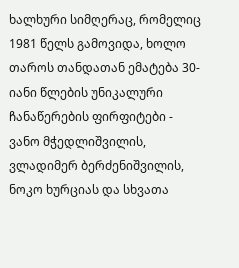ხალხური სიმღერაც, რომელიც 1981 წელს გამოვიდა, ხოლო თაროს თანდათან ემატება 30-იანი წლების უნიკალური ჩანაწერების ფირფიტები - ვანო მჭედლიშვილის, ვლადიმერ ბერძენიშვილის, ნოკო ხურციას და სხვათა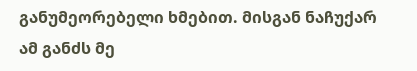განუმეორებელი ხმებით. მისგან ნაჩუქარ ამ განძს მე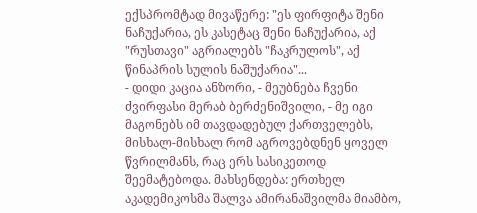ექსპრომტად მივაწერე: "ეს ფირფიტა შენი ნაჩუქარია, ეს კასეტაც შენი ნაჩუქარია, აქ "რუსთავი" აგრიალებს "ჩაკრულოს", აქ წინაპრის სულის ნაშუქარია"...
- დიდი კაცია ანზორი, - მეუბნება ჩვენი ძვირფასი მერაბ ბერძენიშვილი, - მე იგი მაგონებს იმ თავდადებულ ქართველებს, მისხალ-მისხალ რომ აგროვებდნენ ყოველ წვრილმანს, რაც ერს სასიკეთოდ შეემატებოდა. მახსენდება: ერთხელ აკადემიკოსმა შალვა ამირანაშვილმა მიამბო,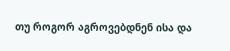თუ როგორ აგროვებდნენ ისა და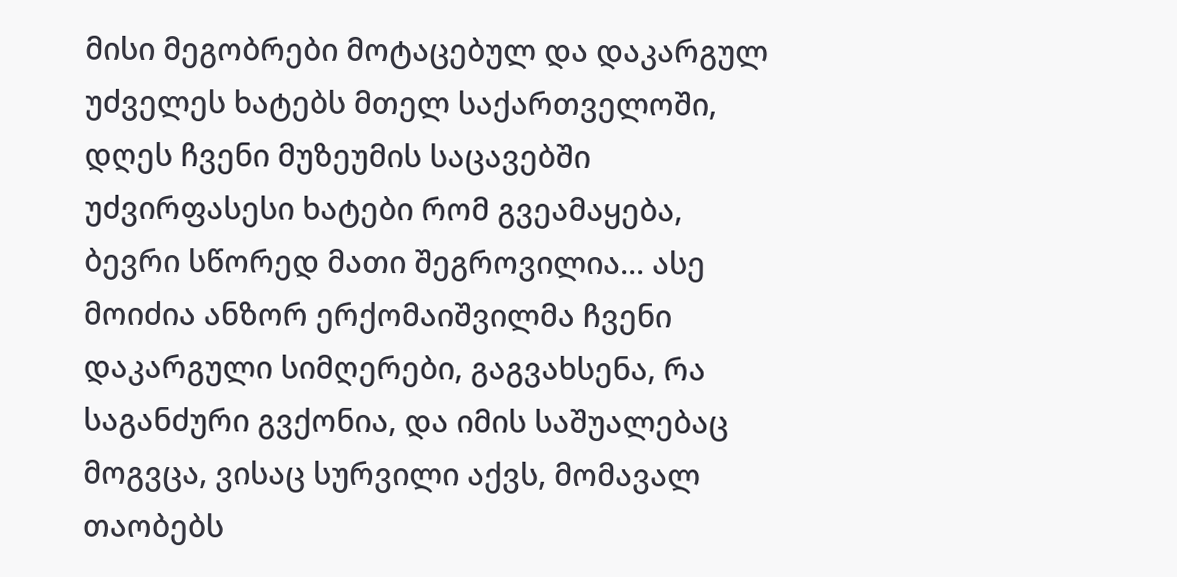მისი მეგობრები მოტაცებულ და დაკარგულ უძველეს ხატებს მთელ საქართველოში, დღეს ჩვენი მუზეუმის საცავებში უძვირფასესი ხატები რომ გვეამაყება, ბევრი სწორედ მათი შეგროვილია... ასე მოიძია ანზორ ერქომაიშვილმა ჩვენი დაკარგული სიმღერები, გაგვახსენა, რა საგანძური გვქონია, და იმის საშუალებაც მოგვცა, ვისაც სურვილი აქვს, მომავალ თაობებს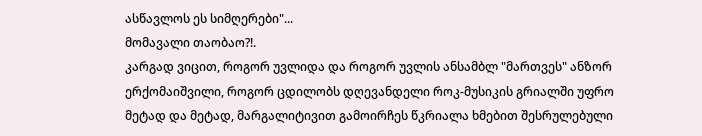ასწავლოს ეს სიმღერები"...
მომავალი თაობაო?!.
კარგად ვიცით, როგორ უვლიდა და როგორ უვლის ანსამბლ "მართვეს" ანზორ ერქომაიშვილი, როგორ ცდილობს დღევანდელი როკ-მუსიკის გრიალში უფრო მეტად და მეტად, მარგალიტივით გამოირჩეს წკრიალა ხმებით შესრულებული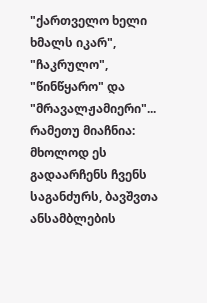"ქართველო ხელი ხმალს იკარ", "ჩაკრულო", "წინწყარო" და "მრავალჟამიერი"... რამეთუ მიაჩნია: მხოლოდ ეს გადაარჩენს ჩვენს საგანძურს, ბავშვთა ანსამბლების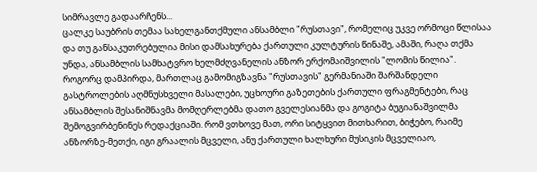სიმრავლე გადაარჩენს...
ცალკე საუბრის თემაა სახელგანთქმული ანსამბლი "რუსთავი", რომელიც უკვე ორმოცი წლისაა და თუ განსაკუთრებულია მისი დამსახურება ქართული კულტურის წინაშე, ამაში, რაღა თქმა უნდა, ანსამბლის სამხატვრო ხელმძღვანელის ანზორ ერქომაიშვილის "ლომის წილია".
როგორც დამპირდა, მართლაც გამომიგზავნა "რუსთავის" გერმანიაში შარშანდელი გასტროლების აღმნუსხველი მასალები, უცხოური გაზეთების ქართული ფრაგმენტები, რაც ანსამბლის შესანიშნავმა მომღერლებმა დათო გველესიანმა და გოგიტა ბუგიანაშვილმა შემოგვირბენინეს რედაქციაში. რომ ვთხოვე მათ, ორი სიტყვით მითხარით, ბიჭებო, რაიმე ანზორზე-მეთქი, იგი გრაალის მცველი, ანუ ქართული ხალხური მუსიკის მცველიაო,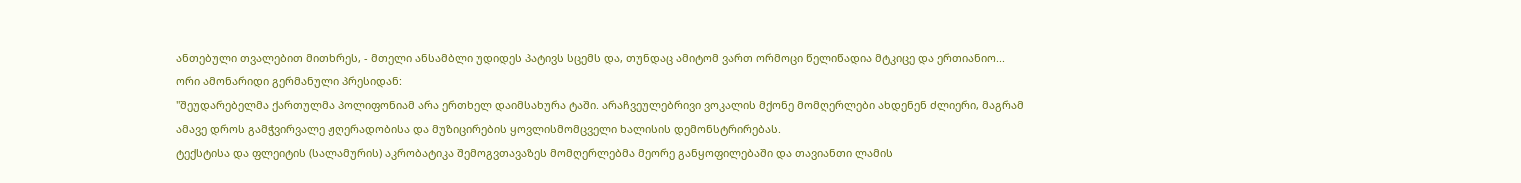ანთებული თვალებით მითხრეს, - მთელი ანსამბლი უდიდეს პატივს სცემს და, თუნდაც ამიტომ ვართ ორმოცი წელიწადია მტკიცე და ერთიანიო...
ორი ამონარიდი გერმანული პრესიდან:
"შეუდარებელმა ქართულმა პოლიფონიამ არა ერთხელ დაიმსახურა ტაში. არაჩვეულებრივი ვოკალის მქონე მომღერლები ახდენენ ძლიერი, მაგრამ ამავე დროს გამჭვირვალე ჟღერადობისა და მუზიცირების ყოვლისმომცველი ხალისის დემონსტრირებას.
ტექსტისა და ფლეიტის (სალამურის) აკრობატიკა შემოგვთავაზეს მომღერლებმა მეორე განყოფილებაში და თავიანთი ლამის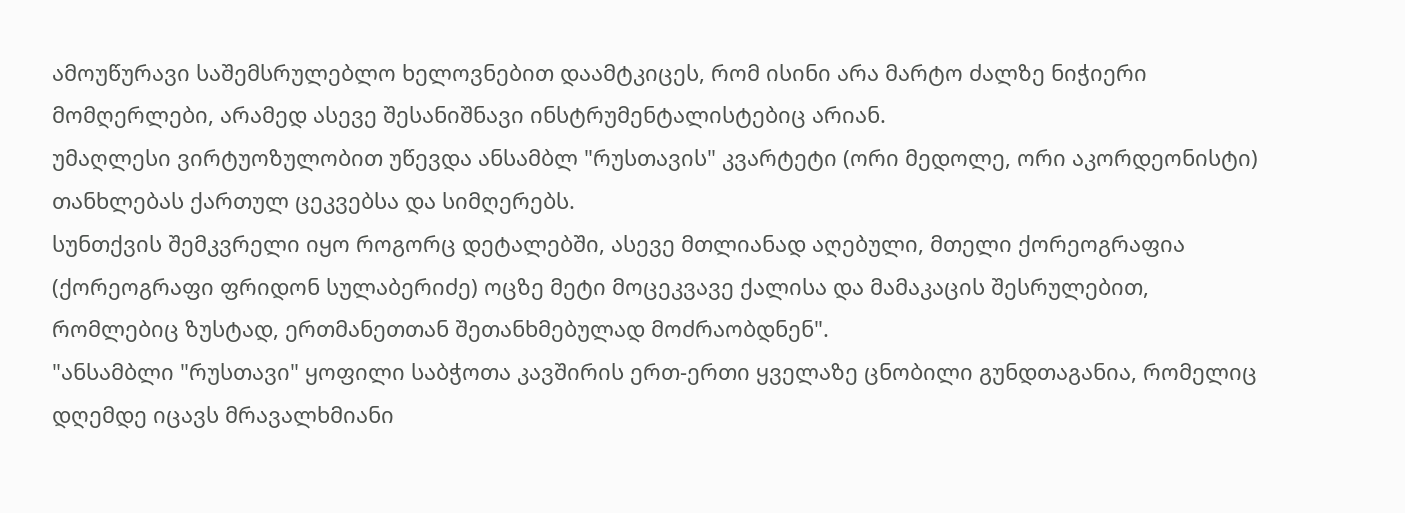ამოუწურავი საშემსრულებლო ხელოვნებით დაამტკიცეს, რომ ისინი არა მარტო ძალზე ნიჭიერი მომღერლები, არამედ ასევე შესანიშნავი ინსტრუმენტალისტებიც არიან.
უმაღლესი ვირტუოზულობით უწევდა ანსამბლ "რუსთავის" კვარტეტი (ორი მედოლე, ორი აკორდეონისტი) თანხლებას ქართულ ცეკვებსა და სიმღერებს.
სუნთქვის შემკვრელი იყო როგორც დეტალებში, ასევე მთლიანად აღებული, მთელი ქორეოგრაფია (ქორეოგრაფი ფრიდონ სულაბერიძე) ოცზე მეტი მოცეკვავე ქალისა და მამაკაცის შესრულებით, რომლებიც ზუსტად, ერთმანეთთან შეთანხმებულად მოძრაობდნენ".
"ანსამბლი "რუსთავი" ყოფილი საბჭოთა კავშირის ერთ-ერთი ყველაზე ცნობილი გუნდთაგანია, რომელიც დღემდე იცავს მრავალხმიანი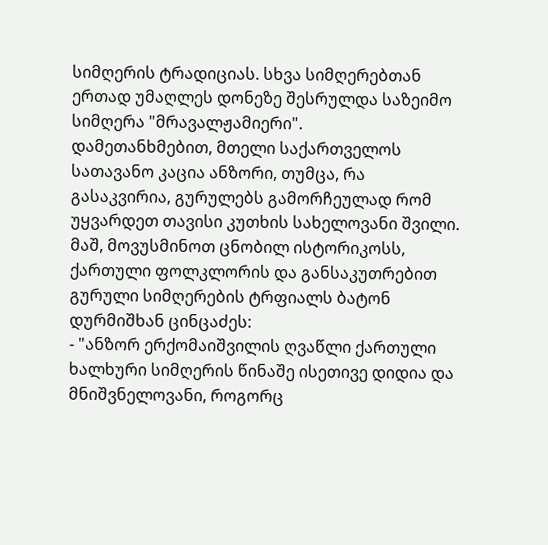სიმღერის ტრადიციას. სხვა სიმღერებთან ერთად უმაღლეს დონეზე შესრულდა საზეიმო სიმღერა "მრავალჟამიერი".
დამეთანხმებით, მთელი საქართველოს სათავანო კაცია ანზორი, თუმცა, რა გასაკვირია, გურულებს გამორჩეულად რომ უყვარდეთ თავისი კუთხის სახელოვანი შვილი.
მაშ, მოვუსმინოთ ცნობილ ისტორიკოსს, ქართული ფოლკლორის და განსაკუთრებით გურული სიმღერების ტრფიალს ბატონ დურმიშხან ცინცაძეს:
- "ანზორ ერქომაიშვილის ღვაწლი ქართული ხალხური სიმღერის წინაშე ისეთივე დიდია და მნიშვნელოვანი, როგორც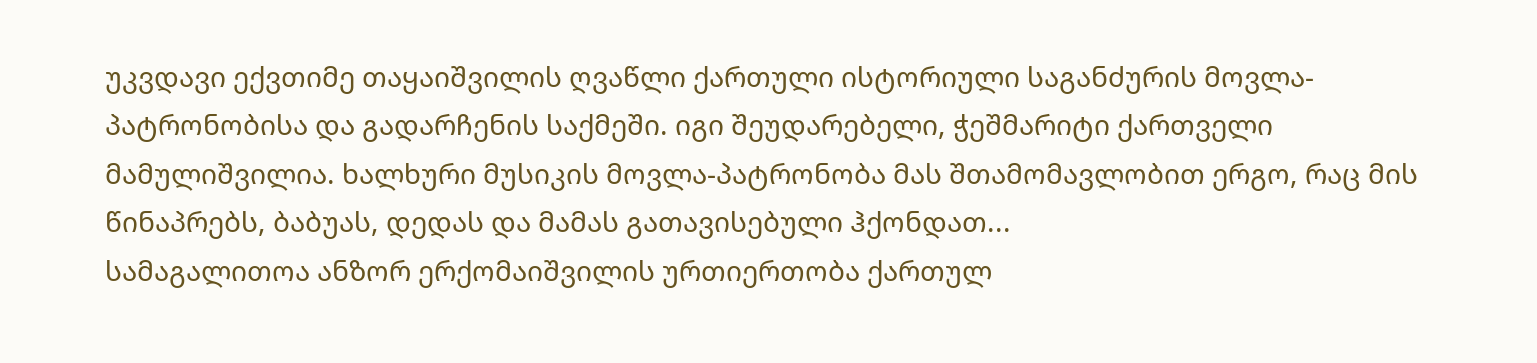უკვდავი ექვთიმე თაყაიშვილის ღვაწლი ქართული ისტორიული საგანძურის მოვლა-პატრონობისა და გადარჩენის საქმეში. იგი შეუდარებელი, ჭეშმარიტი ქართველი მამულიშვილია. ხალხური მუსიკის მოვლა-პატრონობა მას შთამომავლობით ერგო, რაც მის წინაპრებს, ბაბუას, დედას და მამას გათავისებული ჰქონდათ...
სამაგალითოა ანზორ ერქომაიშვილის ურთიერთობა ქართულ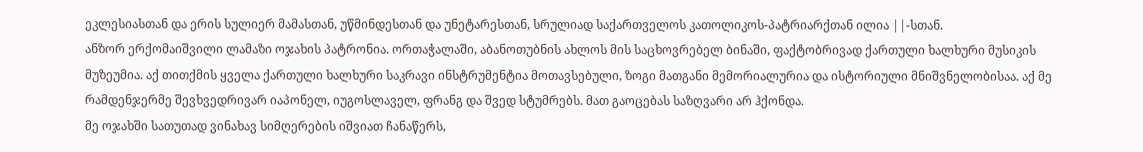ეკლესიასთან და ერის სულიერ მამასთან, უწმინდესთან და უნეტარესთან, სრულიად საქართველოს კათოლიკოს-პატრიარქთან ილია ||-სთან.
ანზორ ერქომაიშვილი ლამაზი ოჯახის პატრონია. ორთაჭალაში, აბანოთუბნის ახლოს მის საცხოვრებელ ბინაში, ფაქტობრივად ქართული ხალხური მუსიკის მუზეუმია. აქ თითქმის ყველა ქართული ხალხური საკრავი ინსტრუმენტია მოთავსებული, ზოგი მათგანი მემორიალურია და ისტორიული მნიშვნელობისაა. აქ მე რამდენჯერმე შევხვედრივარ იაპონელ, იუგოსლაველ, ფრანგ და შვედ სტუმრებს. მათ გაოცებას საზღვარი არ ჰქონდა.
მე ოჯახში სათუთად ვინახავ სიმღერების იშვიათ ჩანაწერს,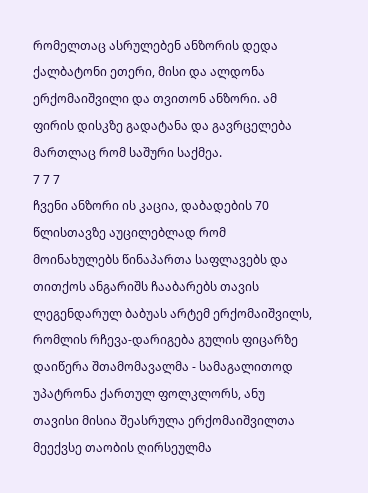რომელთაც ასრულებენ ანზორის დედა ქალბატონი ეთერი, მისი და ალდონა ერქომაიშვილი და თვითონ ანზორი. ამ ფირის დისკზე გადატანა და გავრცელება მართლაც რომ საშური საქმეა.
7 7 7
ჩვენი ანზორი ის კაცია, დაბადების 70 წლისთავზე აუცილებლად რომ მოინახულებს წინაპართა საფლავებს და თითქოს ანგარიშს ჩააბარებს თავის ლეგენდარულ ბაბუას არტემ ერქომაიშვილს, რომლის რჩევა-დარიგება გულის ფიცარზე დაიწერა შთამომავალმა - სამაგალითოდ უპატრონა ქართულ ფოლკლორს, ანუ თავისი მისია შეასრულა ერქომაიშვილთა მეექვსე თაობის ღირსეულმა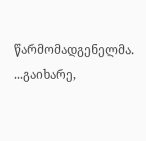წარმომადგენელმა.
...გაიხარე,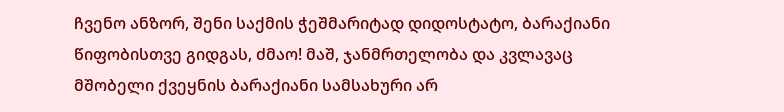ჩვენო ანზორ, შენი საქმის ჭეშმარიტად დიდოსტატო, ბარაქიანი წიფობისთვე გიდგას, ძმაო! მაშ, ჯანმრთელობა და კვლავაც მშობელი ქვეყნის ბარაქიანი სამსახური არ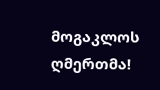მოგაკლოს ღმერთმა!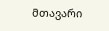მთავარი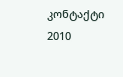კონტაქტი
2010